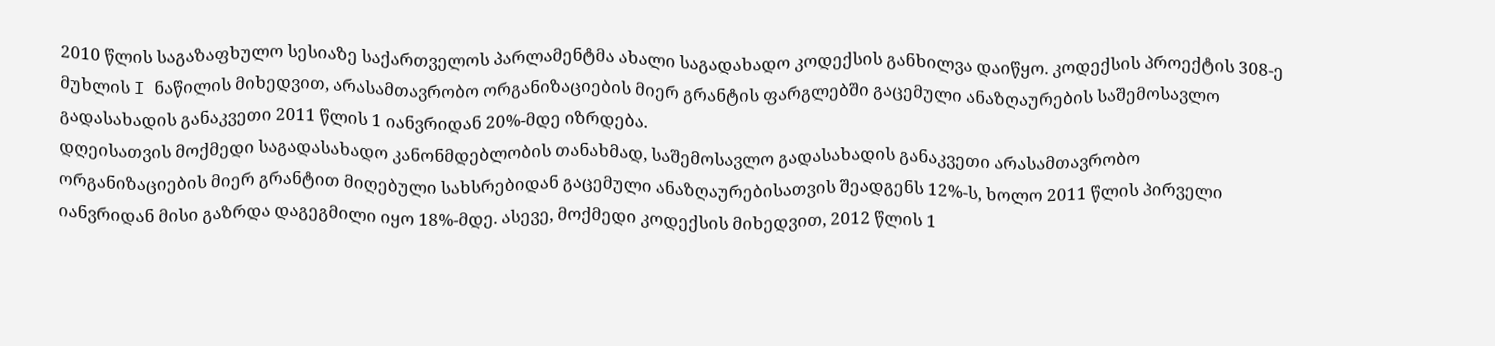2010 წლის საგაზაფხულო სესიაზე საქართველოს პარლამენტმა ახალი საგადახადო კოდექსის განხილვა დაიწყო. კოდექსის პროექტის 308-ე მუხლის I ნაწილის მიხედვით, არასამთავრობო ორგანიზაციების მიერ გრანტის ფარგლებში გაცემული ანაზღაურების საშემოსავლო გადასახადის განაკვეთი 2011 წლის 1 იანვრიდან 20%-მდე იზრდება.
დღეისათვის მოქმედი საგადასახადო კანონმდებლობის თანახმად, საშემოსავლო გადასახადის განაკვეთი არასამთავრობო ორგანიზაციების მიერ გრანტით მიღებული სახსრებიდან გაცემული ანაზღაურებისათვის შეადგენს 12%-ს, ხოლო 2011 წლის პირველი იანვრიდან მისი გაზრდა დაგეგმილი იყო 18%-მდე. ასევე, მოქმედი კოდექსის მიხედვით, 2012 წლის 1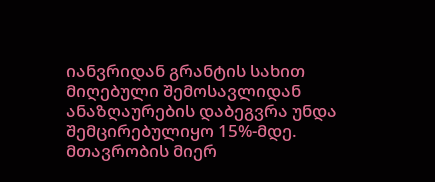იანვრიდან გრანტის სახით მიღებული შემოსავლიდან ანაზღაურების დაბეგვრა უნდა შემცირებულიყო 15%-მდე. მთავრობის მიერ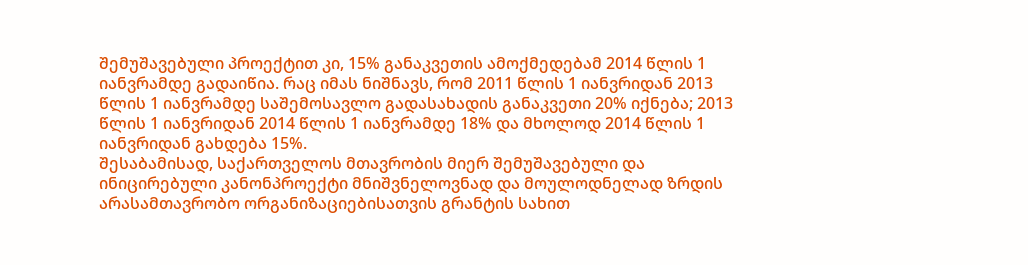შემუშავებული პროექტით კი, 15% განაკვეთის ამოქმედებამ 2014 წლის 1 იანვრამდე გადაიწია. რაც იმას ნიშნავს, რომ 2011 წლის 1 იანვრიდან 2013 წლის 1 იანვრამდე საშემოსავლო გადასახადის განაკვეთი 20% იქნება; 2013 წლის 1 იანვრიდან 2014 წლის 1 იანვრამდე 18% და მხოლოდ 2014 წლის 1 იანვრიდან გახდება 15%.
შესაბამისად, საქართველოს მთავრობის მიერ შემუშავებული და ინიცირებული კანონპროექტი მნიშვნელოვნად და მოულოდნელად ზრდის არასამთავრობო ორგანიზაციებისათვის გრანტის სახით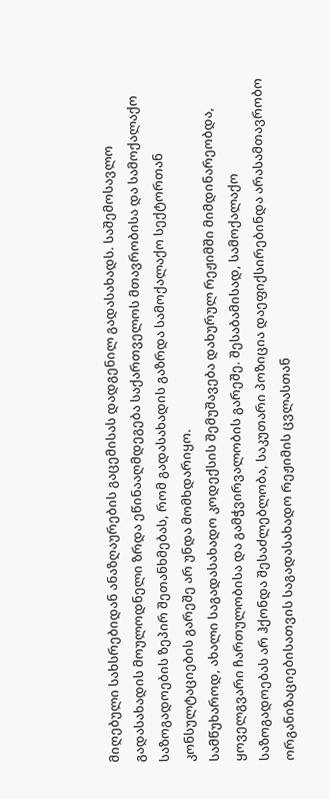მიღებული სახსრებიდან ანაზღაურების გაცემისას დადგენილ გადასახადს. საშემოსავლო გადასახადის მოულოდნელი ზრდა ეწინააღმდეგება საქართველოს მთავრობისა და სამოქალაქო საზოგადოების ზეპირ შეთანხმებას, რომ გადასახადის გაზრდა სამოქალაქო სექტორთან კონსულტაციების გარეშე არ უნდა მომხდარიყო.
სამწუხაროდ, ახალი საგადასახადო კოდექსის შემუშავება დახურულ რეჟიმში მიმდინარეობდა, ყოველგვარი ჩართულობისა და გამჭვირვალობის გარეშე. შესაბამისად, სამოქალაქო საზოგადოებას არ ჰქონდა შესაძლებლობა, საკუთარი პოზიცია დაეფიქსირებინდა არასამთავრობო ორგანიზაციებისათვის საგადასახადო რეჟიმის ცვლასთან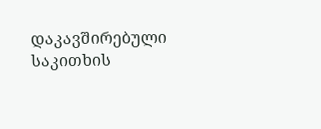დაკავშირებული საკითხის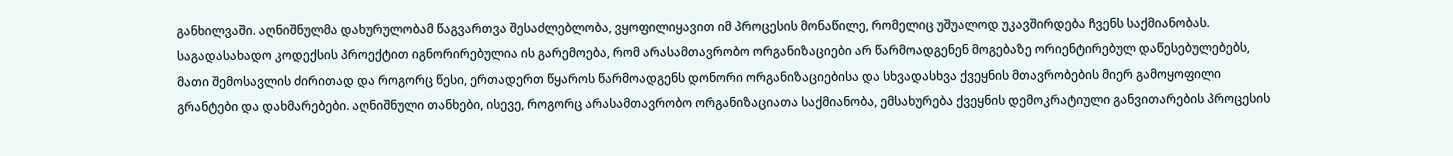განხილვაში. აღნიშნულმა დახურულობამ წაგვართვა შესაძლებლობა, ვყოფილიყავით იმ პროცესის მონაწილე, რომელიც უშუალოდ უკავშირდება ჩვენს საქმიანობას.
საგადასახადო კოდექსის პროექტით იგნორირებულია ის გარემოება, რომ არასამთავრობო ორგანიზაციები არ წარმოადგენენ მოგებაზე ორიენტირებულ დაწესებულებებს, მათი შემოსავლის ძირითად და როგორც წესი, ერთადერთ წყაროს წარმოადგენს დონორი ორგანიზაციებისა და სხვადასხვა ქვეყნის მთავრობების მიერ გამოყოფილი გრანტები და დახმარებები. აღნიშნული თანხები, ისევე, როგორც არასამთავრობო ორგანიზაციათა საქმიანობა, ემსახურება ქვეყნის დემოკრატიული განვითარების პროცესის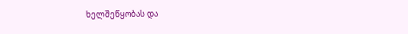ხელშეწყობას და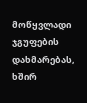მოწყვლადი ჯგუფების დახმარებას, ხშირ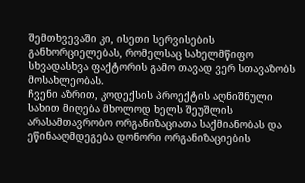შემთხვევაში კი, ისეთი სერვისების განხორციელებას, რომელსაც სახელმწიფო სხვადასხვა ფაქტორის გამო თავად ვერ სთავაზობს მოსახლეობას.
ჩვენი აზრით, კოდექსის პროექტის აღნიშნული სახით მიღება მხოლოდ ხელს შეუშლის არასამთავრობო ორგანიზაციათა საქმიანობას და ეწინააღმდეგება დონორი ორგანიზაციების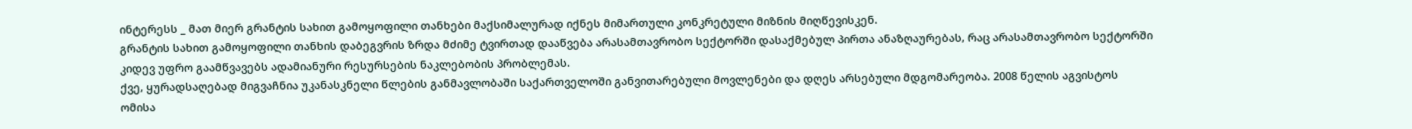ინტერესს _ მათ მიერ გრანტის სახით გამოყოფილი თანხები მაქსიმალურად იქნეს მიმართული კონკრეტული მიზნის მიღწევისკენ.
გრანტის სახით გამოყოფილი თანხის დაბეგვრის ზრდა მძიმე ტვირთად დააწვება არასამთავრობო სექტორში დასაქმებულ პირთა ანაზღაურებას, რაც არასამთავრობო სექტორში კიდევ უფრო გაამწვავებს ადამიანური რესურსების ნაკლებობის პრობლემას.
ქვე, ყურადსაღებად მიგვაჩნია უკანასკნელი წლების განმავლობაში საქართველოში განვითარებული მოვლენები და დღეს არსებული მდგომარეობა. 2008 წელის აგვისტოს ომისა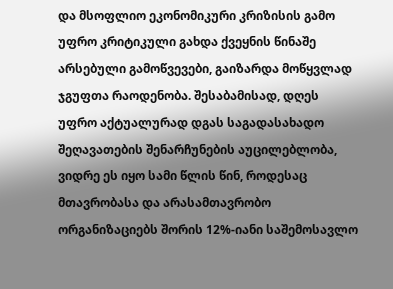და მსოფლიო ეკონომიკური კრიზისის გამო უფრო კრიტიკული გახდა ქვეყნის წინაშე არსებული გამოწვევები, გაიზარდა მოწყვლად ჯგუფთა რაოდენობა. შესაბამისად, დღეს უფრო აქტუალურად დგას საგადასახადო შეღავათების შენარჩუნების აუცილებლობა, ვიდრე ეს იყო სამი წლის წინ, როდესაც მთავრობასა და არასამთავრობო ორგანიზაციებს შორის 12%-იანი საშემოსავლო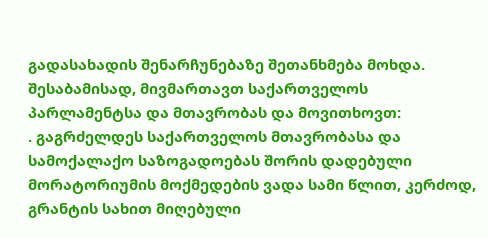გადასახადის შენარჩუნებაზე შეთანხმება მოხდა.
შესაბამისად, მივმართავთ საქართველოს პარლამენტსა და მთავრობას და მოვითხოვთ:
. გაგრძელდეს საქართველოს მთავრობასა და სამოქალაქო საზოგადოებას შორის დადებული მორატორიუმის მოქმედების ვადა სამი წლით, კერძოდ, გრანტის სახით მიღებული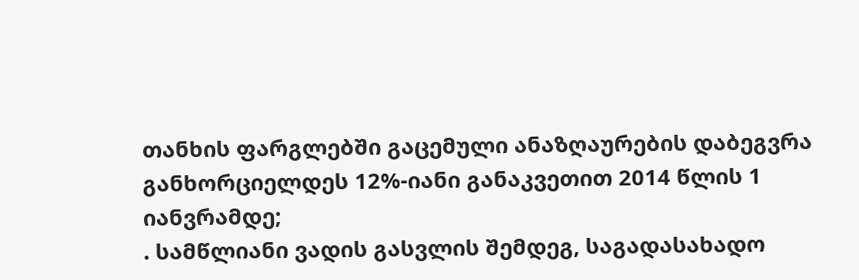თანხის ფარგლებში გაცემული ანაზღაურების დაბეგვრა განხორციელდეს 12%-იანი განაკვეთით 2014 წლის 1 იანვრამდე;
. სამწლიანი ვადის გასვლის შემდეგ, საგადასახადო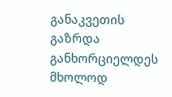განაკვეთის გაზრდა განხორციელდეს მხოლოდ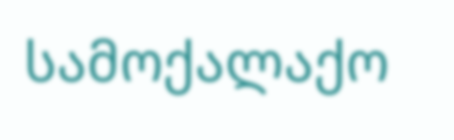სამოქალაქო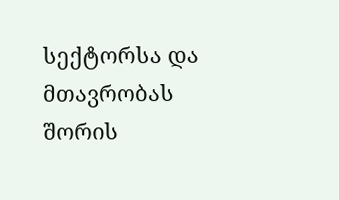სექტორსა და მთავრობას შორის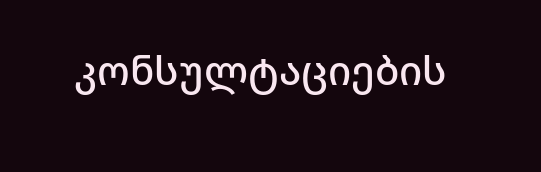კონსულტაციების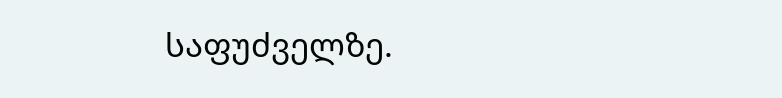საფუძველზე.